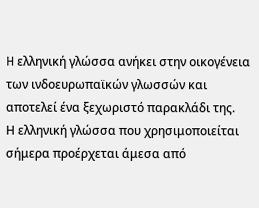H ελληνική γλώσσα ανήκει στην οικογένεια των ινδοευρωπαϊκών γλωσσών και αποτελεί ένα ξεχωριστό παρακλάδι της.
Η ελληνική γλώσσα που χρησιμοποιείται σήμερα προέρχεται άμεσα από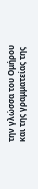την γλώσσα του Ομήρου και της γραμματείας της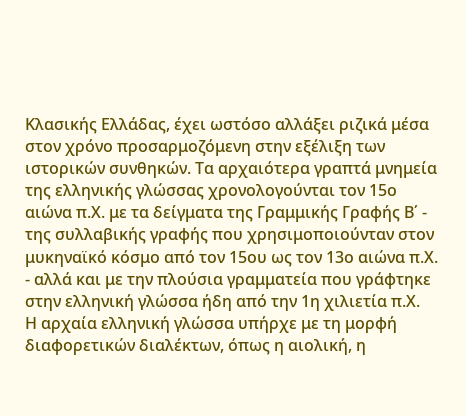Κλασικής Ελλάδας, έχει ωστόσο αλλάξει ριζικά μέσα στον χρόνο προσαρμοζόμενη στην εξέλιξη των ιστορικών συνθηκών. Τα αρχαιότερα γραπτά μνημεία της ελληνικής γλώσσας χρονολογούνται τον 15ο αιώνα π.Χ. με τα δείγματα της Γραμμικής Γραφής Β΄ - της συλλαβικής γραφής που χρησιμοποιούνταν στον μυκηναϊκό κόσμο από τον 15ου ως τον 13ο αιώνα π.Χ. - αλλά και με την πλούσια γραμματεία που γράφτηκε στην ελληνική γλώσσα ήδη από την 1η χιλιετία π.Χ.
Η αρχαία ελληνική γλώσσα υπήρχε με τη μορφή διαφορετικών διαλέκτων, όπως η αιολική, η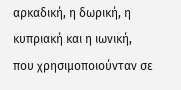αρκαδική, η δωρική, η κυπριακή και η ιωνική, που χρησιμοποιούνταν σε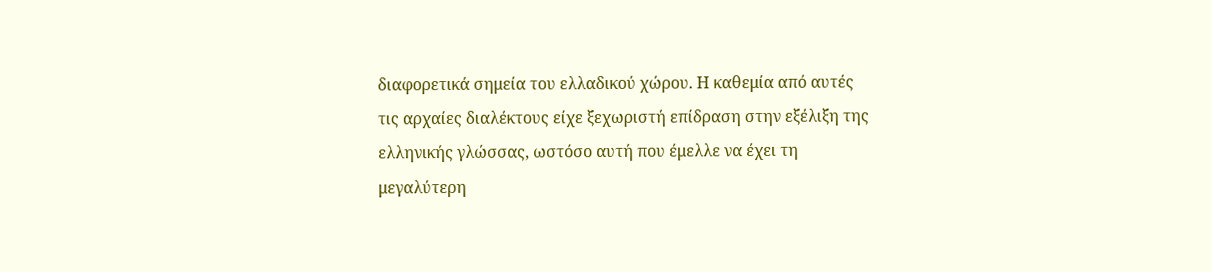διαφορετικά σημεία του ελλαδικού χώρου. Η καθεμία από αυτές τις αρχαίες διαλέκτους είχε ξεχωριστή επίδραση στην εξέλιξη της ελληνικής γλώσσας, ωστόσο αυτή που έμελλε να έχει τη μεγαλύτερη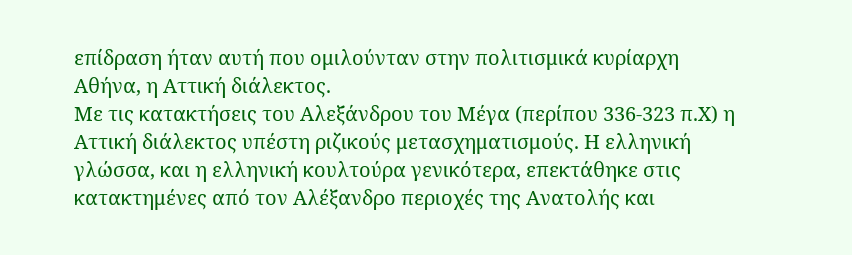επίδραση ήταν αυτή που ομιλούνταν στην πολιτισμικά κυρίαρχη Αθήνα, η Αττική διάλεκτος.
Με τις κατακτήσεις του Αλεξάνδρου του Μέγα (περίπου 336-323 π.Χ) η Αττική διάλεκτος υπέστη ριζικούς μετασχηματισμούς. Η ελληνική γλώσσα, και η ελληνική κουλτούρα γενικότερα, επεκτάθηκε στις κατακτημένες από τον Αλέξανδρο περιοχές της Ανατολής και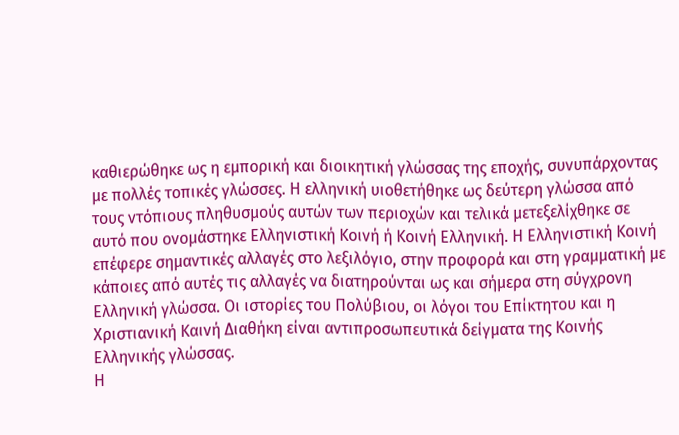καθιερώθηκε ως η εμπορική και διοικητική γλώσσας της εποχής, συνυπάρχοντας με πολλές τοπικές γλώσσες. Η ελληνική υιοθετήθηκε ως δεύτερη γλώσσα από τους ντόπιους πληθυσμούς αυτών των περιοχών και τελικά μετεξελίχθηκε σε αυτό που ονομάστηκε Ελληνιστική Κοινή ή Κοινή Ελληνική. Η Ελληνιστική Κοινή επέφερε σημαντικές αλλαγές στο λεξιλόγιο, στην προφορά και στη γραμματική με κάποιες από αυτές τις αλλαγές να διατηρούνται ως και σήμερα στη σύγχρονη Ελληνική γλώσσα. Οι ιστορίες του Πολύβιου, οι λόγοι του Επίκτητου και η Χριστιανική Καινή Διαθήκη είναι αντιπροσωπευτικά δείγματα της Κοινής Ελληνικής γλώσσας.
Η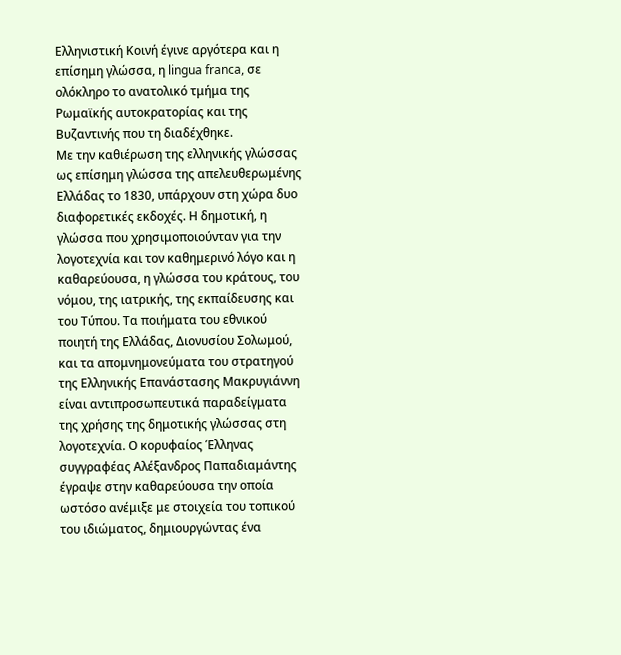Ελληνιστική Κοινή έγινε αργότερα και η επίσημη γλώσσα, η lingua franca, σε ολόκληρο το ανατολικό τμήμα της Ρωμαϊκής αυτοκρατορίας και της Βυζαντινής που τη διαδέχθηκε.
Με την καθιέρωση της ελληνικής γλώσσας ως επίσημη γλώσσα της απελευθερωμένης Ελλάδας το 1830, υπάρχουν στη χώρα δυο διαφορετικές εκδοχές. Η δημοτική, η γλώσσα που χρησιμοποιούνταν για την λογοτεχνία και τον καθημερινό λόγο και η καθαρεύουσα, η γλώσσα του κράτους, του νόμου, της ιατρικής, της εκπαίδευσης και του Τύπου. Tα ποιήματα του εθνικού ποιητή της Ελλάδας, Διονυσίου Σολωμού, και τα απομνημονεύματα του στρατηγού της Ελληνικής Επανάστασης Μακρυγιάννη είναι αντιπροσωπευτικά παραδείγματα της χρήσης της δημοτικής γλώσσας στη λογοτεχνία. Ο κορυφαίος Έλληνας συγγραφέας Αλέξανδρος Παπαδιαμάντης έγραψε στην καθαρεύουσα την οποία ωστόσο ανέμιξε με στοιχεία του τοπικού του ιδιώματος, δημιουργώντας ένα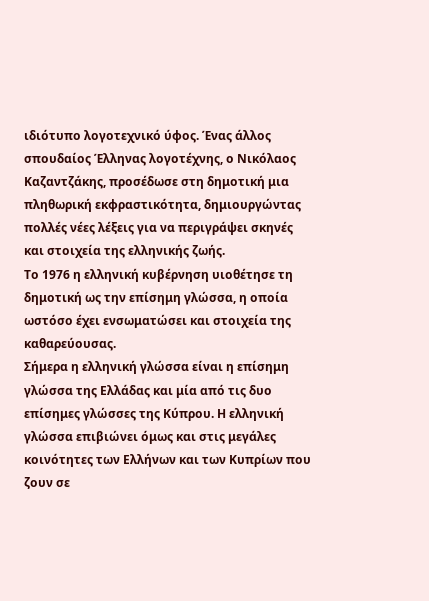ιδιότυπο λογοτεχνικό ύφος. Ένας άλλος σπουδαίος Έλληνας λογοτέχνης, ο Νικόλαος Καζαντζάκης, προσέδωσε στη δημοτική μια πληθωρική εκφραστικότητα, δημιουργώντας πολλές νέες λέξεις για να περιγράψει σκηνές και στοιχεία της ελληνικής ζωής.
Το 1976 η ελληνική κυβέρνηση υιοθέτησε τη δημοτική ως την επίσημη γλώσσα, η οποία ωστόσο έχει ενσωματώσει και στοιχεία της καθαρεύουσας.
Σήμερα η ελληνική γλώσσα είναι η επίσημη γλώσσα της Ελλάδας και μία από τις δυο επίσημες γλώσσες της Κύπρου. Η ελληνική γλώσσα επιβιώνει όμως και στις μεγάλες κοινότητες των Ελλήνων και των Κυπρίων που ζουν σε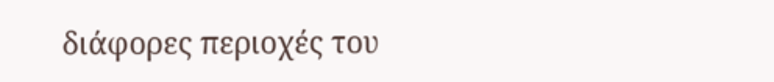διάφορες περιοχές του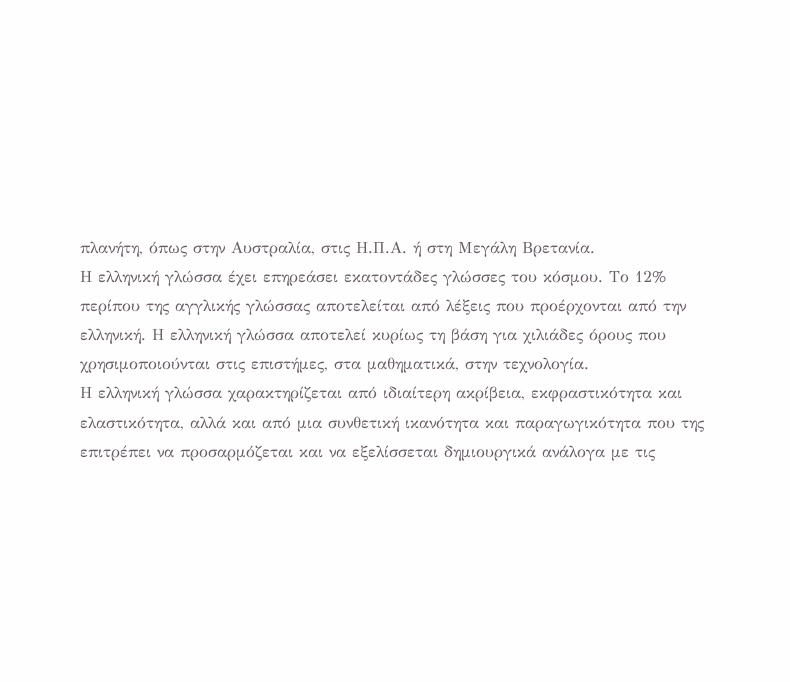πλανήτη, όπως στην Αυστραλία, στις Η.Π.Α. ή στη Μεγάλη Βρετανία.
Η ελληνική γλώσσα έχει επηρεάσει εκατοντάδες γλώσσες του κόσμου. Το 12% περίπου της αγγλικής γλώσσας αποτελείται από λέξεις που προέρχονται από την ελληνική. Η ελληνική γλώσσα αποτελεί κυρίως τη βάση για χιλιάδες όρους που χρησιμοποιούνται στις επιστήμες, στα μαθηματικά, στην τεχνολογία.
Η ελληνική γλώσσα χαρακτηρίζεται από ιδιαίτερη ακρίβεια, εκφραστικότητα και ελαστικότητα, αλλά και από μια συνθετική ικανότητα και παραγωγικότητα που της επιτρέπει να προσαρμόζεται και να εξελίσσεται δημιουργικά ανάλογα με τις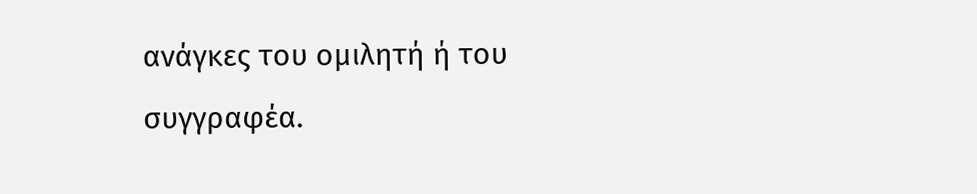ανάγκες του ομιλητή ή του συγγραφέα.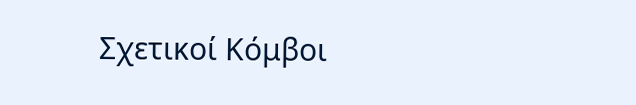Σχετικοί Κόμβοι